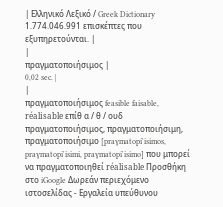| Ελληνικό Λεξικό / Greek Dictionary 1.774.046.991 επισκέπτες που εξυπηρετούνται. |
|
πραγματοποιήσιμος |
0,02 sec. |
|
πραγματοποιήσιμος feasible faisable, réalisable επίθ α / θ / ουδ πραγματοποιήσιμος, πραγματοποιήσιμη, πραγματοποιήσιμο [praɣmatopi'isimos, praɣmatopi'isimi, praɣmatopi'isimo] που μπορεί να πραγματοποιηθεί réalisable Προσθήκη στο iGoogle Δωρεάν περιεχόμενο ιστοσελίδας - Εργαλεία υπεύθυνου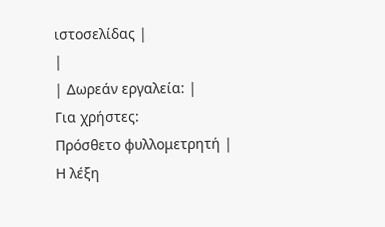ιστοσελίδας |
|
| Δωρεάν εργαλεία: |
Για χρήστες:
Πρόσθετο φυλλομετρητή |
Η λέξη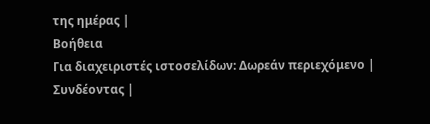της ημέρας |
Βοήθεια
Για διαχειριστές ιστοσελίδων: Δωρεάν περιεχόμενο | Συνδέοντας |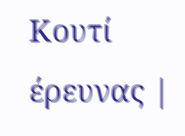Κουτί έρευνας |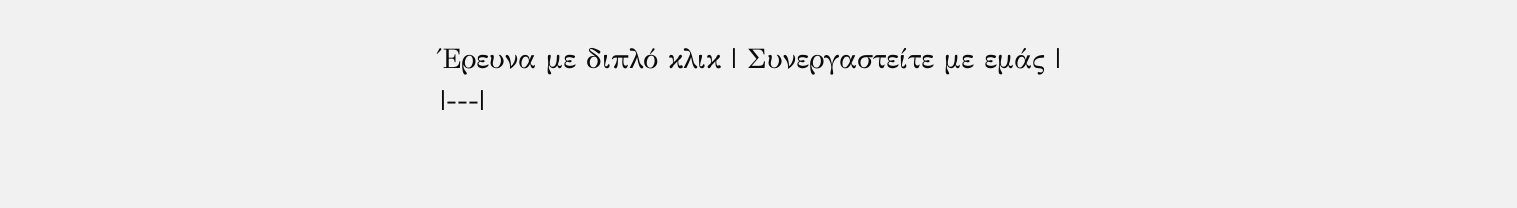Έρευνα με διπλό κλικ | Συνεργαστείτε με εμάς |
|---|